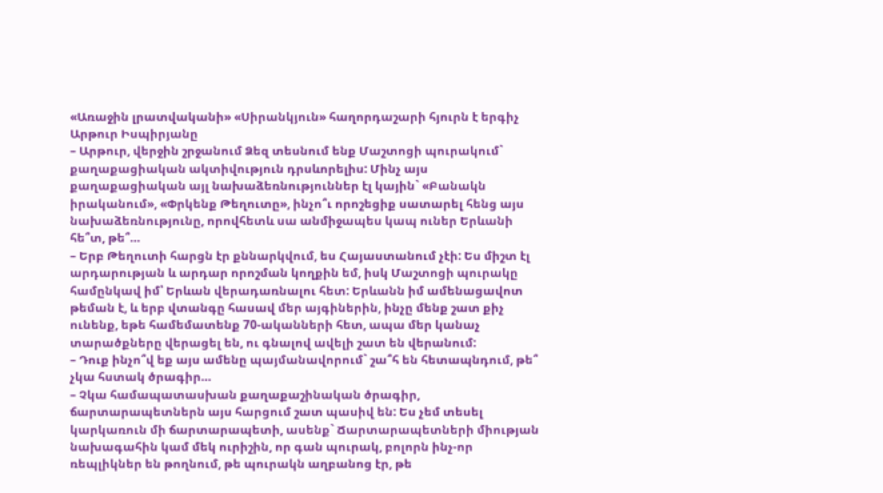«Առաջին լրատվականի» «Սիրանկյուն» հաղորդաշարի հյուրն է երգիչ Արթուր Իսպիրյանը
– Արթուր, վերջին շրջանում Ձեզ տեսնում ենք Մաշտոցի պուրակում` քաղաքացիական ակտիվություն դրսևորելիս: Մինչ այս քաղաքացիական այլ նախաձեռնություններ էլ կային` «Բանակն իրականում», «Փրկենք Թեղուտը», ինչո՞ւ որոշեցիք սատարել հենց այս նախաձեռնությունը, որովհետև սա անմիջապես կապ ուներ Երևանի հե՞տ, թե՞…
– Երբ Թեղուտի հարցն էր քննարկվում, ես Հայաստանում չէի: Ես միշտ էլ արդարության և արդար որոշման կողքին եմ, իսկ Մաշտոցի պուրակը համընկավ իմ՝ Երևան վերադառնալու հետ: Երևանն իմ ամենացավոտ թեման է, և երբ վտանգը հասավ մեր այգիներին, ինչը մենք շատ քիչ ունենք, եթե համեմատենք 70-ականների հետ, ապա մեր կանաչ տարածքները վերացել են, ու գնալով ավելի շատ են վերանում:
– Դուք ինչո՞վ եք այս ամենը պայմանավորում` շա՞հ են հետապնդում, թե՞ չկա հստակ ծրագիր…
– Չկա համապատասխան քաղաքաշինական ծրագիր, ճարտարապետներն այս հարցում շատ պասիվ են: Ես չեմ տեսել կարկառուն մի ճարտարապետի, ասենք` Ճարտարապետների միության նախագահին կամ մեկ ուրիշին, որ գան պուրակ, բոլորն ինչ-որ ռեպլիկներ են թողնում, թե պուրակն աղբանոց էր, թե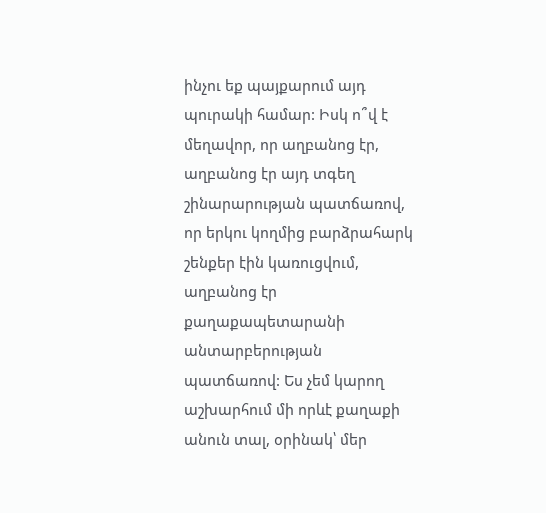ինչու եք պայքարում այդ պուրակի համար: Իսկ ո՞վ է մեղավոր, որ աղբանոց էր, աղբանոց էր այդ տգեղ շինարարության պատճառով, որ երկու կողմից բարձրահարկ շենքեր էին կառուցվում, աղբանոց էր քաղաքապետարանի անտարբերության պատճառով: Ես չեմ կարող աշխարհում մի որևէ քաղաքի անուն տալ, օրինակ՝ մեր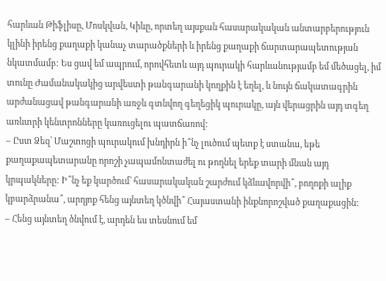հարևան Թիֆլիսը, Մոսկվան, Կիևը, որտեղ այսքան հասարակական անտարբերություն կլինի իրենց քաղաքի կանաչ տարածքների և իրենց քաղաքի ճարտարապետության նկատմամբ: Ես ցավ եմ ապրում, որովհետև այդ պուրակի հարևանությամբ եմ մեծացել, իմ տունը Ժամանակակից արվեստի թանգարանի կողքին է եղել, և նույն ճակատագրին արժանացավ թանգարանի առջև գտնվող գեղեցիկ պուրակը, այն վերացրին այդ տգեղ առևտրի կենտրոնները կառուցելու պատճառով:
– Ըստ Ձեզ՝ Մաշտոցի պուրակում խնդիրն ի՞նչ լուծում պետք է ստանա, եթե քաղաքապետարանը որոշի չապամոնտաժել ու թողնել երեք տարի մնան այդ կրպակները: Ի՞նչ եք կարծում՝ հասարակական շարժում կձևավորվի՞, բողոքի ալիք կբարձրանա՞, արդյոք հենց այնտեղ կծնվի՞ Հայաստանի ինքնորոշված քաղաքացին:
– Հենց այնտեղ ծնվում է, արդեն ես տեսնում եմ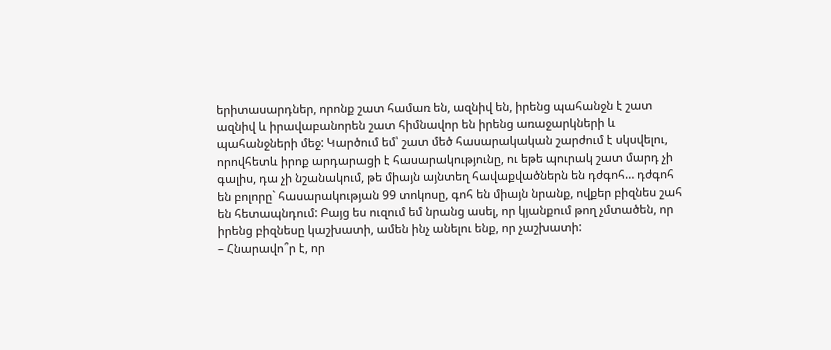երիտասարդներ, որոնք շատ համառ են, ազնիվ են, իրենց պահանջն է շատ ազնիվ և իրավաբանորեն շատ հիմնավոր են իրենց առաջարկների և պահանջների մեջ: Կարծում եմ՝ շատ մեծ հասարակական շարժում է սկսվելու, որովհետև իրոք արդարացի է հասարակությունը, ու եթե պուրակ շատ մարդ չի գալիս, դա չի նշանակում, թե միայն այնտեղ հավաքվածներն են դժգոհ… դժգոհ են բոլորը` հասարակության 99 տոկոսը, գոհ են միայն նրանք, ովքեր բիզնես շահ են հետապնդում: Բայց ես ուզում եմ նրանց ասել, որ կյանքում թող չմտածեն, որ իրենց բիզնեսը կաշխատի, ամեն ինչ անելու ենք, որ չաշխատի:
– Հնարավո՞ր է, որ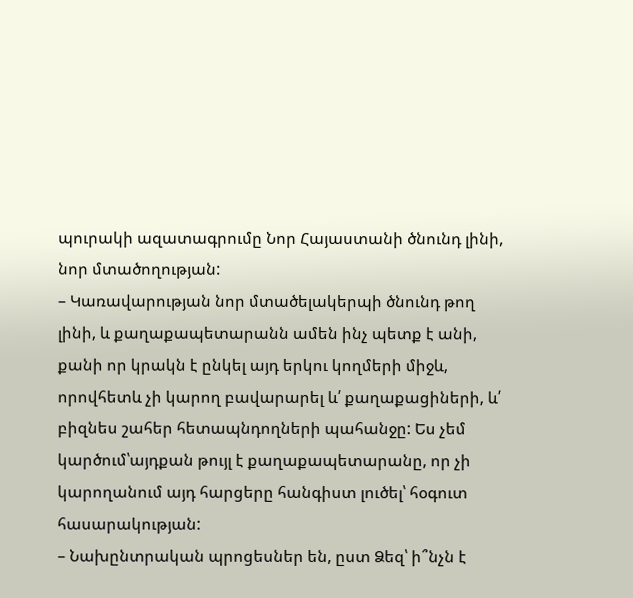պուրակի ազատագրումը Նոր Հայաստանի ծնունդ լինի, նոր մտածողության:
– Կառավարության նոր մտածելակերպի ծնունդ թող լինի, և քաղաքապետարանն ամեն ինչ պետք է անի, քանի որ կրակն է ընկել այդ երկու կողմերի միջև, որովհետև չի կարող բավարարել և՛ քաղաքացիների, և՛ բիզնես շահեր հետապնդողների պահանջը: Ես չեմ կարծում՝այդքան թույլ է քաղաքապետարանը, որ չի կարողանում այդ հարցերը հանգիստ լուծել՝ հօգուտ հասարակության:
– Նախընտրական պրոցեսներ են, ըստ Ձեզ՝ ի՞նչն է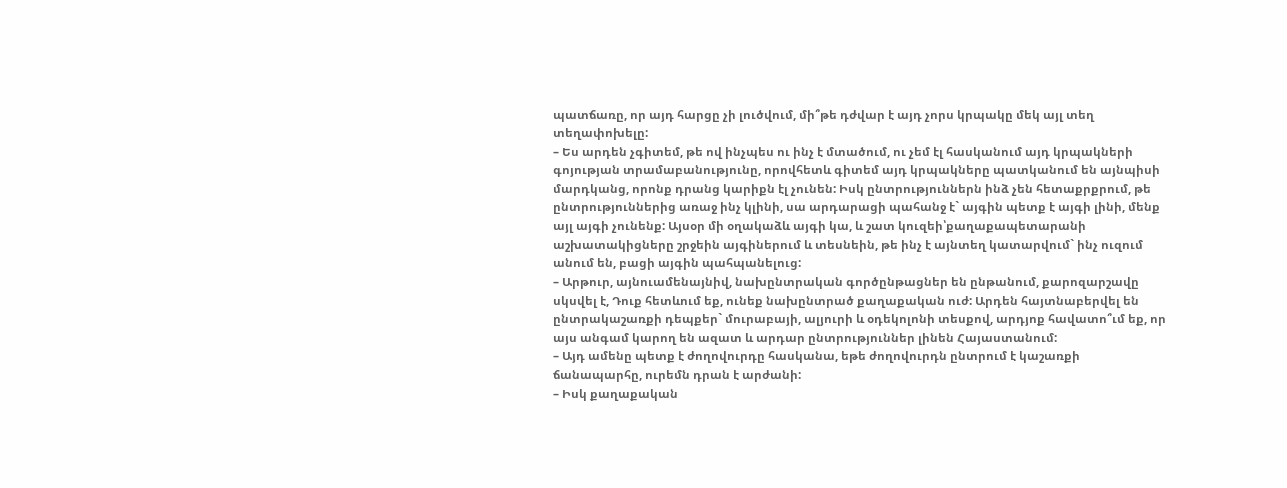պատճառը, որ այդ հարցը չի լուծվում, մի՞թե դժվար է այդ չորս կրպակը մեկ այլ տեղ տեղափոխելը:
– Ես արդեն չգիտեմ, թե ով ինչպես ու ինչ է մտածում, ու չեմ էլ հասկանում այդ կրպակների գոյության տրամաբանությունը, որովհետև գիտեմ այդ կրպակները պատկանում են այնպիսի մարդկանց, որոնք դրանց կարիքն էլ չունեն: Իսկ ընտրություններն ինձ չեն հետաքրքրում, թե ընտրություններից առաջ ինչ կլինի, սա արդարացի պահանջ է` այգին պետք է այգի լինի, մենք այլ այգի չունենք: Այսօր մի օղակաձև այգի կա, և շատ կուզեի՝քաղաքապետարանի աշխատակիցները շրջեին այգիներում և տեսնեին, թե ինչ է այնտեղ կատարվում` ինչ ուզում անում են, բացի այգին պահպանելուց:
– Արթուր, այնուամենայնիվ, նախընտրական գործընթացներ են ընթանում, քարոզարշավը սկսվել է, Դուք հետևում եք, ունեք նախընտրած քաղաքական ուժ: Արդեն հայտնաբերվել են ընտրակաշառքի դեպքեր` մուրաբայի, ալյուրի և օդեկոլոնի տեսքով, արդյոք հավատո՞ւմ եք, որ այս անգամ կարող են ազատ և արդար ընտրություններ լինեն Հայաստանում:
– Այդ ամենը պետք է ժողովուրդը հասկանա, եթե ժողովուրդն ընտրում է կաշառքի ճանապարհը, ուրեմն դրան է արժանի:
– Իսկ քաղաքական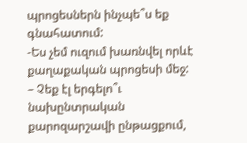պրոցեսներն ինչպե՞ս եք գնահատում:
-Ես չեմ ուզում խառնվել որևէ քաղաքական պրոցեսի մեջ:
– Չեք էլ երգելո՞ւ նախընտրական քարոզարշավի ընթացքում,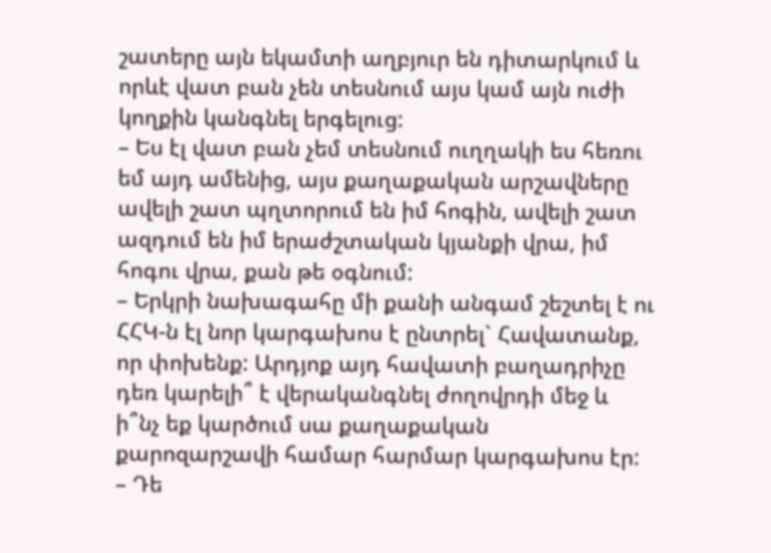շատերը այն եկամտի աղբյուր են դիտարկում և որևէ վատ բան չեն տեսնում այս կամ այն ուժի կողքին կանգնել երգելուց:
– Ես էլ վատ բան չեմ տեսնում ուղղակի ես հեռու եմ այդ ամենից, այս քաղաքական արշավները ավելի շատ պղտորում են իմ հոգին, ավելի շատ ազդում են իմ երաժշտական կյանքի վրա, իմ հոգու վրա, քան թե օգնում:
– Երկրի նախագահը մի քանի անգամ շեշտել է ու ՀՀԿ-ն էլ նոր կարգախոս է ընտրել` Հավատանք, որ փոխենք: Արդյոք այդ հավատի բաղադրիչը դեռ կարելի՞ է վերականգնել ժողովրդի մեջ և ի՞նչ եք կարծում սա քաղաքական քարոզարշավի համար հարմար կարգախոս էր:
– Դե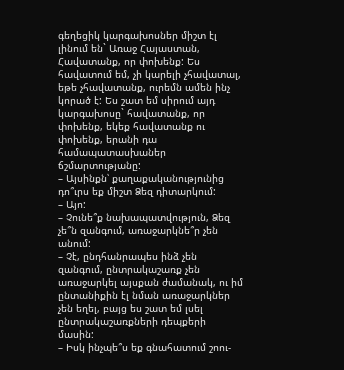գեղեցիկ կարգախոսներ միշտ էլ լինում են` Առաջ Հայաստան, Հավատանք, որ փոխենք: Ես հավատում եմ, չի կարելի չհավատալ, եթե չհավատանք, ուրեմն ամեն ինչ կորած է: Ես շատ եմ սիրում այդ կարգախոսը` հավատանք, որ փոխենք, եկեք հավատանք ու փոխենք, երանի դա համապատասխաներ ճշմարտությանը:
– Այսինքն՝ քաղաքականությունից դո՞ւրս եք միշտ Ձեզ դիտարկում:
– Այո:
– Չունե՞ք նախապատվություն, Ձեզ չե՞ն զանգում, առաջարկնե՞ր չեն անում:
– Չէ, ընդհանրապես ինձ չեն զանգում, ընտրակաշառք չեն առաջարկել այսքան ժամանակ, ու իմ ընտանիքին էլ նման առաջարկներ չեն եղել, բայց ես շատ եմ լսել ընտրակաշառքների դեպքերի մասին:
– Իսկ ինչպե՞ս եք գնահատում շոու-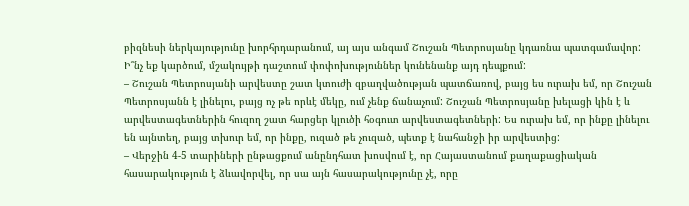բիզնեսի ներկայությունը խորհրդարանում, այ այս անգամ Շուշան Պետրոսյանը կդառնա պատգամավոր: Ի՞նչ եք կարծում, մշակույթի դաշտում փոփոխություններ կունենանք այդ դեպքում:
– Շուշան Պետրոսյանի արվեստը շատ կտուժի զբաղվածության պատճառով, բայց ես ուրախ եմ, որ Շուշան Պետրոսյանն է լինելու, բայց ոչ թե որևէ մեկը, ում չենք ճանաչում: Շուշան Պետրոսյանը խելացի կին է և արվեստագետներին հուզող շատ հարցեր կլուծի հօգուտ արվեստագետների: Ես ուրախ եմ, որ ինքը լինելու են այնտեղ, բայց տխուր եմ, որ ինքը, ուզած թե չուզած, պետք է նահանջի իր արվեստից:
– Վերջին 4-5 տարիների ընթացքում անընդհատ խոսվում է, որ Հայաստանում քաղաքացիական հասարակություն է ձևավորվել, որ սա այն հասարակությունը չէ, որը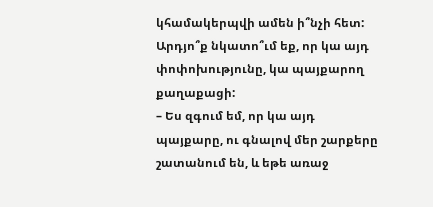կհամակերպվի ամեն ի՞նչի հետ: Արդյո՞ք նկատո՞ւմ եք, որ կա այդ փոփոխությունը, կա պայքարող քաղաքացի:
– Ես զգում եմ, որ կա այդ պայքարը, ու գնալով մեր շարքերը շատանում են, և եթե առաջ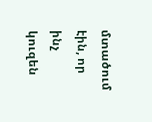մտածում էին, որ ինչ կուզեն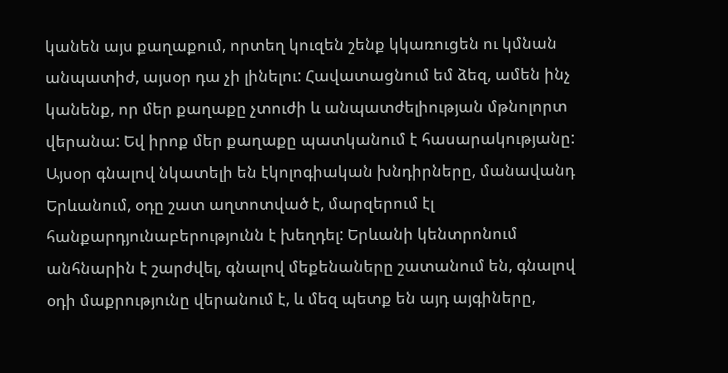կանեն այս քաղաքում, որտեղ կուզեն շենք կկառուցեն ու կմնան անպատիժ, այսօր դա չի լինելու: Հավատացնում եմ ձեզ, ամեն ինչ կանենք, որ մեր քաղաքը չտուժի և անպատժելիության մթնոլորտ վերանա: Եվ իրոք մեր քաղաքը պատկանում է հասարակությանը: Այսօր գնալով նկատելի են էկոլոգիական խնդիրները, մանավանդ Երևանում, օդը շատ աղտոտված է, մարզերում էլ հանքարդյունաբերությունն է խեղդել: Երևանի կենտրոնում անհնարին է շարժվել, գնալով մեքենաները շատանում են, գնալով օդի մաքրությունը վերանում է, և մեզ պետք են այդ այգիները,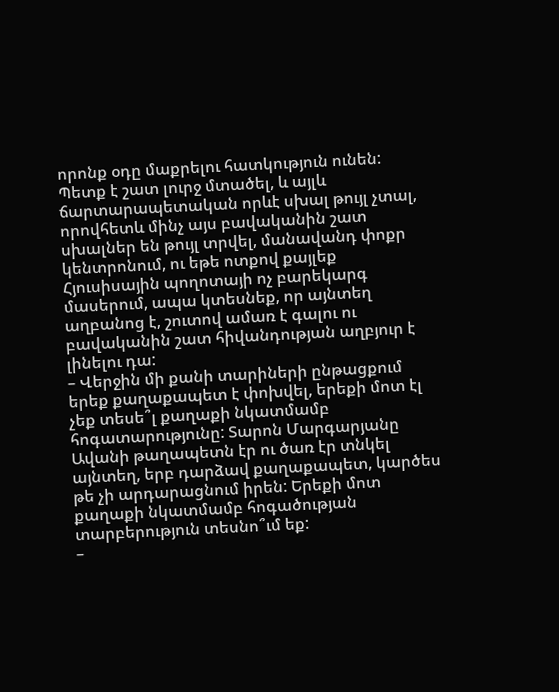որոնք օդը մաքրելու հատկություն ունեն: Պետք է շատ լուրջ մտածել, և այլև ճարտարապետական որևէ սխալ թույլ չտալ, որովհետև մինչ այս բավականին շատ սխալներ են թույլ տրվել, մանավանդ փոքր կենտրոնում, ու եթե ոտքով քայլեք Հյուսիսային պողոտայի ոչ բարեկարգ մասերում, ապա կտեսնեք, որ այնտեղ աղբանոց է, շուտով ամառ է գալու ու բավականին շատ հիվանդության աղբյուր է լինելու դա:
– Վերջին մի քանի տարիների ընթացքում երեք քաղաքապետ է փոխվել, երեքի մոտ էլ չեք տեսե՞լ քաղաքի նկատմամբ հոգատարությունը: Տարոն Մարգարյանը Ավանի թաղապետն էր ու ծառ էր տնկել այնտեղ, երբ դարձավ քաղաքապետ, կարծես թե չի արդարացնում իրեն: Երեքի մոտ քաղաքի նկատմամբ հոգածության տարբերություն տեսնո՞ւմ եք:
–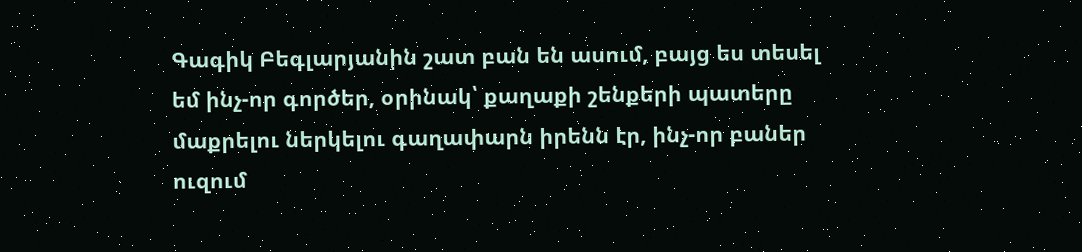Գագիկ Բեգլարյանին շատ բան են ասում, բայց ես տեսել եմ ինչ-որ գործեր, օրինակ՝ քաղաքի շենքերի պատերը մաքրելու ներկելու գաղափարն իրենն էր, ինչ-որ բաներ ուզում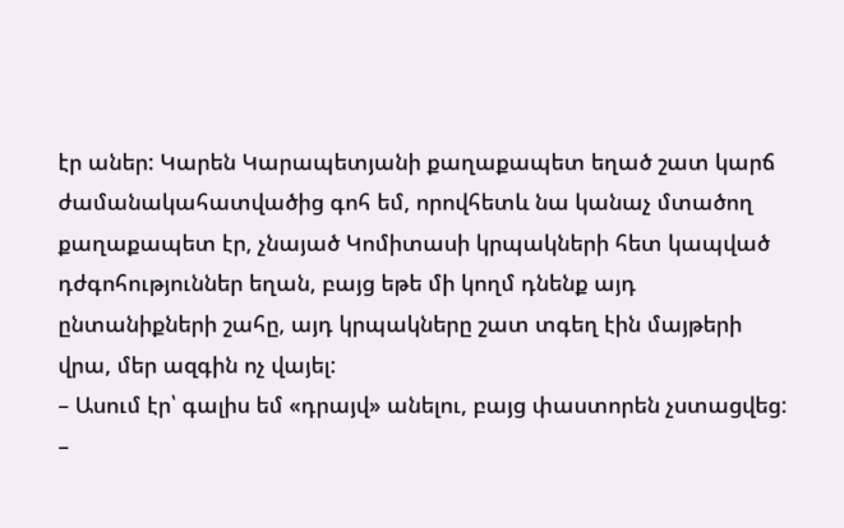էր աներ: Կարեն Կարապետյանի քաղաքապետ եղած շատ կարճ ժամանակահատվածից գոհ եմ, որովհետև նա կանաչ մտածող քաղաքապետ էր, չնայած Կոմիտասի կրպակների հետ կապված դժգոհություններ եղան, բայց եթե մի կողմ դնենք այդ ընտանիքների շահը, այդ կրպակները շատ տգեղ էին մայթերի վրա, մեր ազգին ոչ վայել:
– Ասում էր՝ գալիս եմ «դրայվ» անելու, բայց փաստորեն չստացվեց:
–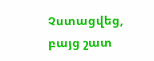Չստացվեց, բայց շատ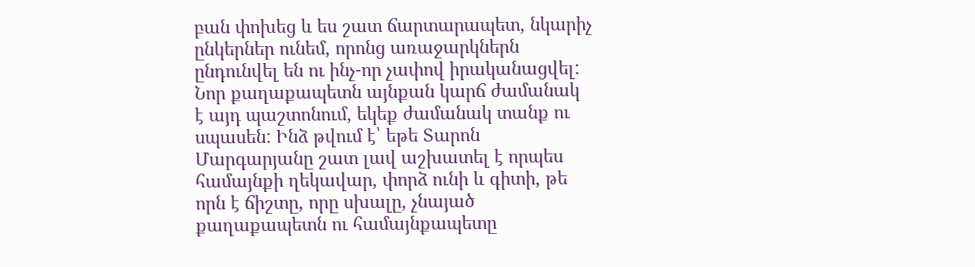բան փոխեց և ես շատ ճարտարապետ, նկարիչ ընկերներ ունեմ, որոնց առաջարկներն ընդունվել են ու ինչ-որ չափով իրականացվել:
Նոր քաղաքապետն այնքան կարճ ժամանակ է այդ պաշտոնում, եկեք ժամանակ տանք ու սպասեն: Ինձ թվում է՝ եթե Տարոն Մարգարյանը շատ լավ աշխատել է որպես համայնքի ղեկավար, փորձ ունի և գիտի, թե որն է ճիշտը, որը սխալը, չնայած քաղաքապետն ու համայնքապետը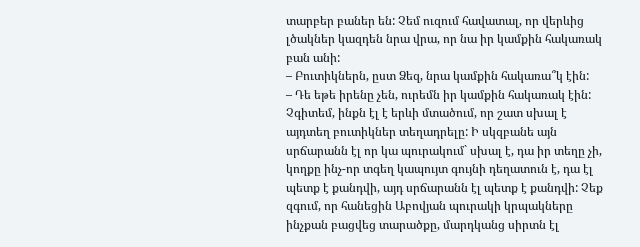տարբեր բաներ են: Չեմ ուզում հավատալ, որ վերևից լծակներ կազդեն նրա վրա, որ նա իր կամքին հակառակ բան անի:
– Բուտիկներն, ըստ Ձեզ, նրա կամքին հակառա՞կ էին:
– Դե եթե իրենը չեն, ուրեմն իր կամքին հակառակ էին: Չգիտեմ, ինքն էլ է երևի մտածում, որ շատ սխալ է այդտեղ բուտիկներ տեղադրելը: Ի սկզբանե այն սրճարանն էլ որ կա պուրակում` սխալ է, դա իր տեղը չի, կողքը ինչ-որ տգեղ կապույտ գույնի դեղատուն է, դա էլ պետք է քանդվի, այդ սրճարանն էլ պետք է քանդվի: Չեք զգում, որ հանեցին Աբովյան պուրակի կրպակները ինչքան բացվեց տարածքը, մարդկանց սիրտն էլ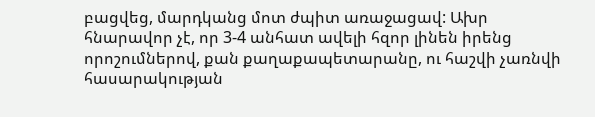բացվեց, մարդկանց մոտ ժպիտ առաջացավ: Ախր հնարավոր չէ, որ 3-4 անհատ ավելի հզոր լինեն իրենց որոշումներով, քան քաղաքապետարանը, ու հաշվի չառնվի հասարակության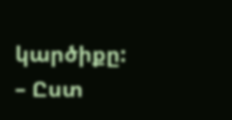կարծիքը:
– Ըստ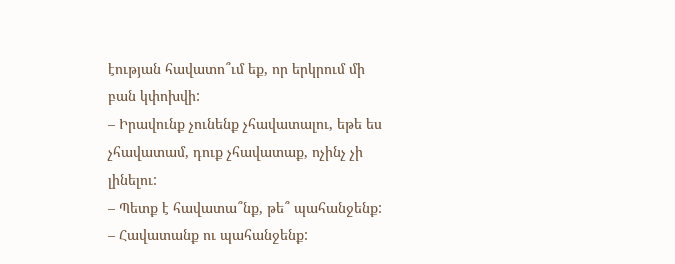էության հավատո՞ւմ եք, որ երկրում մի բան կփոխվի:
– Իրավունք չունենք չհավատալու, եթե ես չհավատամ, դուք չհավատաք, ոչինչ չի լինելու:
– Պետք է հավատա՞նք, թե՞ պահանջենք:
– Հավատանք ու պահանջենք: